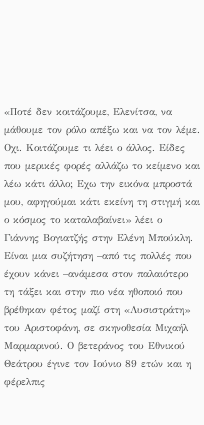«Ποτέ δεν κοιτάζουμε, Ελενίτσα, να μάθουμε τον ρόλο απέξω και να τον λέμε. Οχι. Κοιτάζουμε τι λέει ο άλλος. Είδες που μερικές φορές αλλάζω το κείμενο και λέω κάτι άλλο; Εχω την εικόνα μπροστά μου, αφηγούμαι κάτι εκείνη τη στιγμή και ο κόσμος το καταλαβαίνει» λέει ο Γιάννης Βογιατζής στην Ελένη Μπούκλη. Είναι μια συζήτηση –από τις πολλές που έχουν κάνει –ανάμεσα στον παλαιότερο τη τάξει και στην πιο νέα ηθοποιό που βρέθηκαν φέτος μαζί στη «Λυσιστράτη» του Αριστοφάνη, σε σκηνοθεσία Μιχαήλ Μαρμαρινού. Ο βετεράνος του Εθνικού Θεάτρου έγινε τον Ιούνιο 89 ετών και η φέρελπις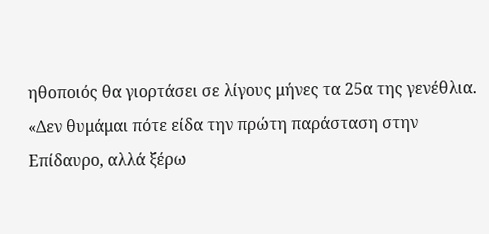ηθοποιός θα γιορτάσει σε λίγους μήνες τα 25α της γενέθλια.
«Δεν θυμάμαι πότε είδα την πρώτη παράσταση στην Επίδαυρο, αλλά ξέρω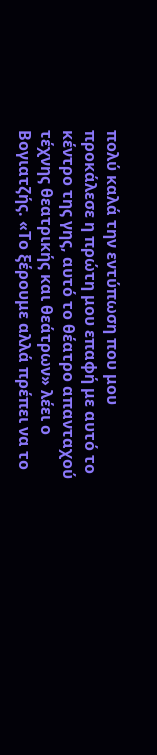πολύ καλά την εντύπωση που μου προκάλεσε η πρώτη μου επαφή με αυτό το κέντρο της γης, αυτό το θέατρο απανταχού τέχνης θεατρικής και θεάτρων» λέει ο Βογιατζής. «Το ξέρουμε αλλά πρέπει να το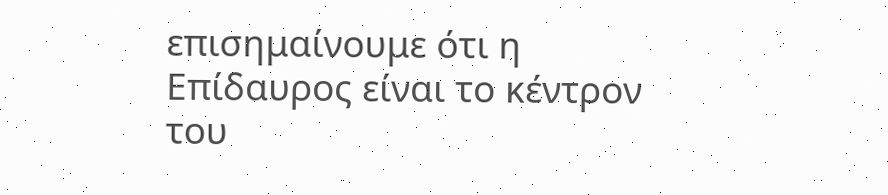επισημαίνουμε ότι η Επίδαυρος είναι το κέντρον του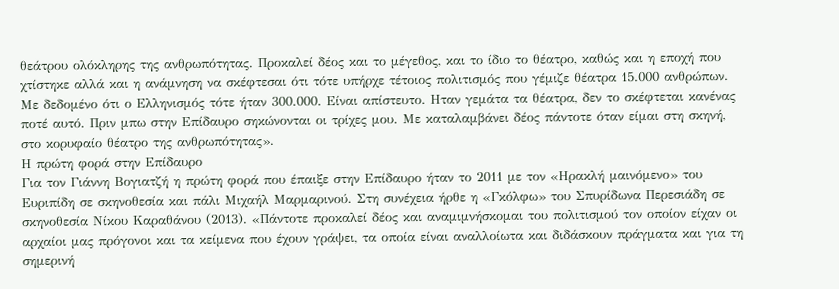θεάτρου ολόκληρης της ανθρωπότητας. Προκαλεί δέος και το μέγεθος, και το ίδιο το θέατρο, καθώς και η εποχή που χτίστηκε αλλά και η ανάμνηση να σκέφτεσαι ότι τότε υπήρχε τέτοιος πολιτισμός που γέμιζε θέατρα 15.000 ανθρώπων. Με δεδομένο ότι ο Ελληνισμός τότε ήταν 300.000. Είναι απίστευτο. Ηταν γεμάτα τα θέατρα, δεν το σκέφτεται κανένας ποτέ αυτό. Πριν μπω στην Επίδαυρο σηκώνονται οι τρίχες μου. Με καταλαμβάνει δέος πάντοτε όταν είμαι στη σκηνή, στο κορυφαίο θέατρο της ανθρωπότητας».
Η πρώτη φορά στην Επίδαυρο
Για τον Γιάννη Βογιατζή η πρώτη φορά που έπαιξε στην Επίδαυρο ήταν το 2011 με τον «Ηρακλή μαινόμενο» του Ευριπίδη σε σκηνοθεσία και πάλι Μιχαήλ Μαρμαρινού. Στη συνέχεια ήρθε η «Γκόλφω» του Σπυρίδωνα Περεσιάδη σε σκηνοθεσία Νίκου Καραθάνου (2013). «Πάντοτε προκαλεί δέος και αναμιμνήσκομαι του πολιτισμού τον οποίον είχαν οι αρχαίοι μας πρόγονοι και τα κείμενα που έχουν γράψει, τα οποία είναι αναλλοίωτα και διδάσκουν πράγματα και για τη σημερινή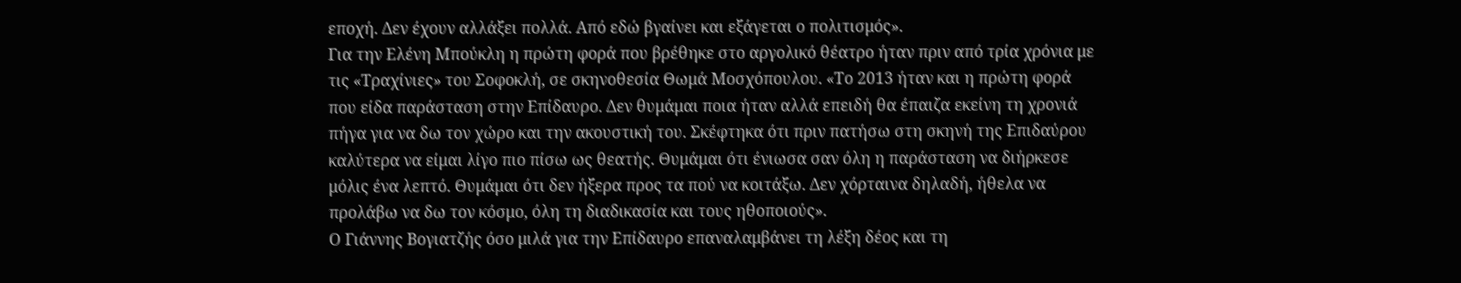εποχή. Δεν έχουν αλλάξει πολλά. Από εδώ βγαίνει και εξάγεται ο πολιτισμός».
Για την Ελένη Μπούκλη η πρώτη φορά που βρέθηκε στο αργολικό θέατρο ήταν πριν από τρία χρόνια με τις «Τραχίνιες» του Σοφοκλή, σε σκηνοθεσία Θωμά Μοσχόπουλου. «Το 2013 ήταν και η πρώτη φορά που είδα παράσταση στην Επίδαυρο. Δεν θυμάμαι ποια ήταν αλλά επειδή θα έπαιζα εκείνη τη χρονιά πήγα για να δω τον χώρο και την ακουστική του. Σκέφτηκα ότι πριν πατήσω στη σκηνή της Επιδαύρου καλύτερα να είμαι λίγο πιο πίσω ως θεατής. Θυμάμαι ότι ένιωσα σαν όλη η παράσταση να διήρκεσε μόλις ένα λεπτό. Θυμάμαι ότι δεν ήξερα προς τα πού να κοιτάξω. Δεν χόρταινα δηλαδή, ήθελα να προλάβω να δω τον κόσμο, όλη τη διαδικασία και τους ηθοποιούς».
Ο Γιάννης Βογιατζής όσο μιλά για την Επίδαυρο επαναλαμβάνει τη λέξη δέος και τη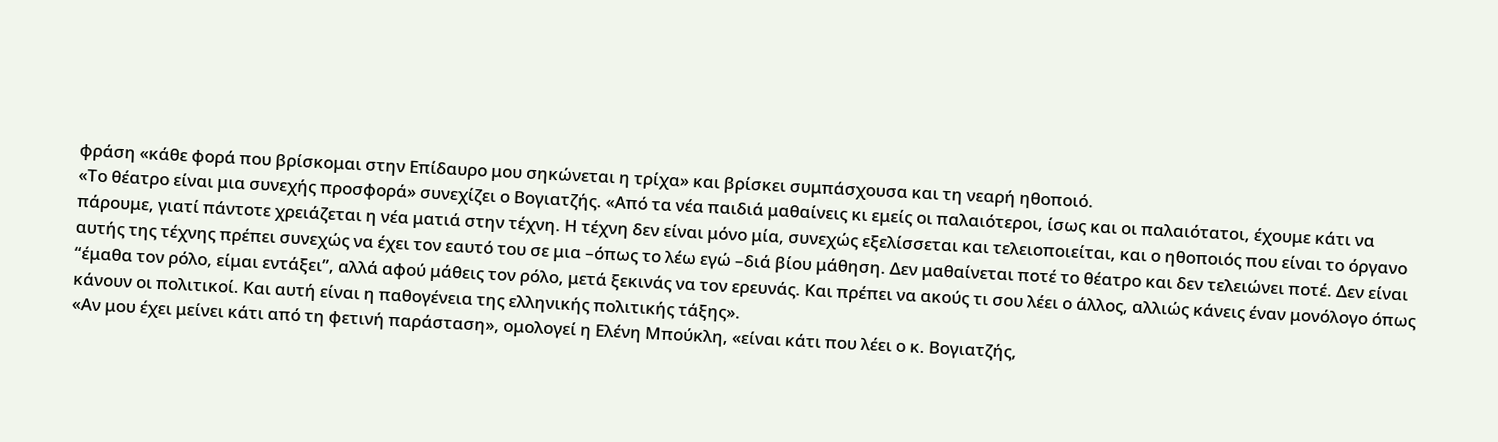φράση «κάθε φορά που βρίσκομαι στην Επίδαυρο μου σηκώνεται η τρίχα» και βρίσκει συμπάσχουσα και τη νεαρή ηθοποιό.
«Το θέατρο είναι μια συνεχής προσφορά» συνεχίζει ο Βογιατζής. «Από τα νέα παιδιά μαθαίνεις κι εμείς οι παλαιότεροι, ίσως και οι παλαιότατοι, έχουμε κάτι να πάρουμε, γιατί πάντοτε χρειάζεται η νέα ματιά στην τέχνη. Η τέχνη δεν είναι μόνο μία, συνεχώς εξελίσσεται και τελειοποιείται, και ο ηθοποιός που είναι το όργανο αυτής της τέχνης πρέπει συνεχώς να έχει τον εαυτό του σε μια –όπως το λέω εγώ –διά βίου μάθηση. Δεν μαθαίνεται ποτέ το θέατρο και δεν τελειώνει ποτέ. Δεν είναι “έμαθα τον ρόλο, είμαι εντάξει”, αλλά αφού μάθεις τον ρόλο, μετά ξεκινάς να τον ερευνάς. Και πρέπει να ακούς τι σου λέει ο άλλος, αλλιώς κάνεις έναν μονόλογο όπως κάνουν οι πολιτικοί. Και αυτή είναι η παθογένεια της ελληνικής πολιτικής τάξης».
«Αν μου έχει μείνει κάτι από τη φετινή παράσταση», ομολογεί η Ελένη Μπούκλη, «είναι κάτι που λέει ο κ. Βογιατζής,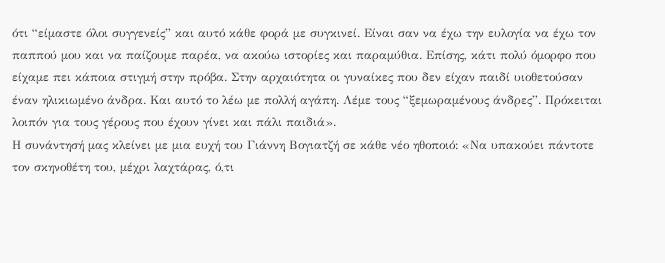ότι “είμαστε όλοι συγγενείς” και αυτό κάθε φορά με συγκινεί. Είναι σαν να έχω την ευλογία να έχω τον παππού μου και να παίζουμε παρέα, να ακούω ιστορίες και παραμύθια. Επίσης, κάτι πολύ όμορφο που είχαμε πει κάποια στιγμή στην πρόβα. Στην αρχαιότητα οι γυναίκες που δεν είχαν παιδί υιοθετούσαν έναν ηλικιωμένο άνδρα. Και αυτό το λέω με πολλή αγάπη. Λέμε τους “ξεμωραμένους άνδρες”. Πρόκειται λοιπόν για τους γέρους που έχουν γίνει και πάλι παιδιά».
Η συνάντησή μας κλείνει με μια ευχή του Γιάννη Βογιατζή σε κάθε νέο ηθοποιό: «Να υπακούει πάντοτε τον σκηνοθέτη του, μέχρι λαχτάρας, ό,τι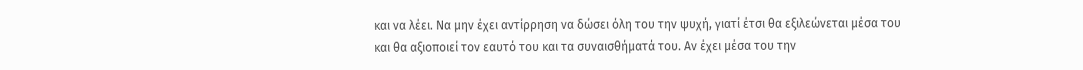και να λέει. Να μην έχει αντίρρηση να δώσει όλη του την ψυχή, γιατί έτσι θα εξιλεώνεται μέσα του και θα αξιοποιεί τον εαυτό του και τα συναισθήματά του. Αν έχει μέσα του την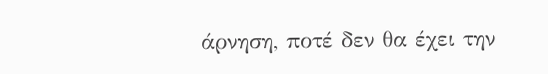άρνηση, ποτέ δεν θα έχει την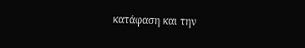κατάφαση και την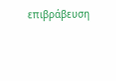επιβράβευση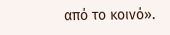από το κοινό».